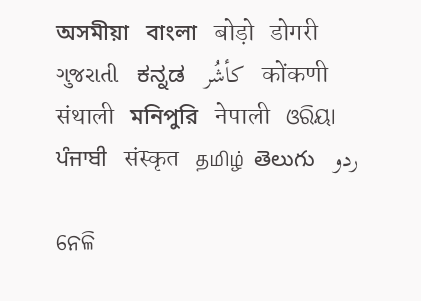অসমীয়া   বাংলা   बोड़ो   डोगरी   ગુજરાતી   ಕನ್ನಡ   كأشُر   कोंकणी   संथाली   মনিপুরি   नेपाली   ଓରିୟା   ਪੰਜਾਬੀ   संस्कृत   தமிழ்  తెలుగు   ردو

ନେଳି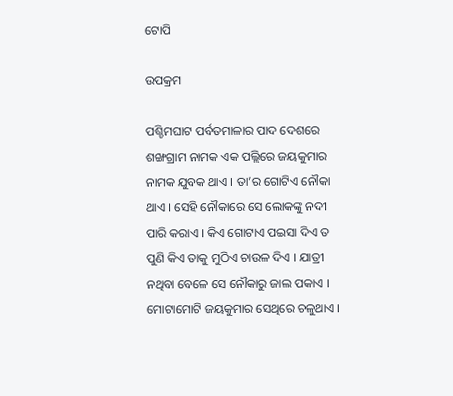ଟୋପି

ଉପକ୍ରମ

ପଶ୍ଚିମଘାଟ ପର୍ବତମାଳାର ପାଦ ଦେଶରେ ଶଙ୍ଖଗ୍ରାମ ନାମକ ଏକ ପଲ୍ଲିରେ ଜୟକୁମାର ନାମକ ଯୁବକ ଥାଏ । ତା’ର ଗୋଟିଏ ନୌକା ଥାଏ । ସେହି ନୌକାରେ ସେ ଲୋକଙ୍କୁ ନଦୀ ପାରି କରାଏ । କିଏ ଗୋଟାଏ ପଇସା ଦିଏ ତ ପୁଣି କିଏ ତାକୁ ମୁଠିଏ ଚାଉଳ ଦିଏ । ଯାତ୍ରୀ ନଥିବା ବେଳେ ସେ ନୌକାରୁ ଜାଲ ପକାଏ । ମୋଟାମୋଟି ଜୟକୁମାର ସେଥିରେ ଚଳୁଥାଏ ।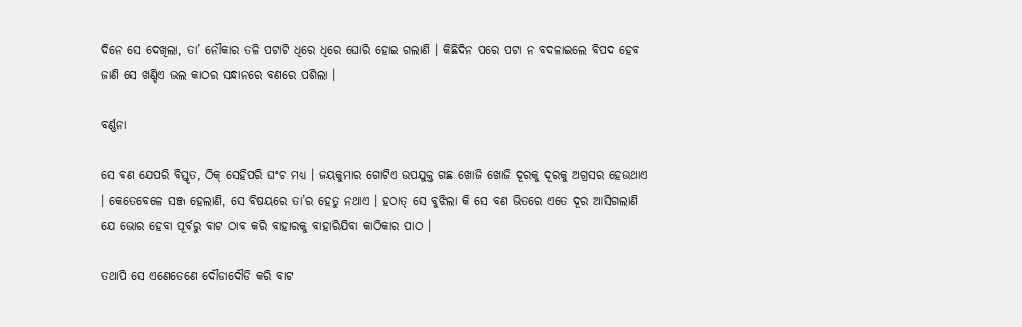ଦିନେ ସେ ଦେଖିଲା, ତା’ ନୌକାର ତଳି ପଟାଟି ଧିରେ ଧିରେ ଘୋରି ହୋଇ ଗଲାଣି । କିଛିଦିନ ପରେ ପଟା ନ ବଦଳାଇଲେ ବିପଦ ହେବ ଜାଣି ସେ ଖଣ୍ଡିଏ ଭଲ କାଠର ସନ୍ଧାନରେ ବଣରେ ପଶିଲା ।

ବର୍ଣ୍ଣନା

ସେ ବଣ ଯେପରି ବିସ୍ତୃତ, ଠିକ୍ ସେହିପରି ଘଂଚ ମଧ୍ୟ । ଜୟକୁମାର ଗୋଟିଏ ଉପଯୁକ୍ତ ଗଛ ଖୋଜି ଖୋଜି ଦୂରକୁ ଦୂରକୁ ଅଗ୍ରସର ହେଉଥାଏ । କେତେବେଳେ ସଞ୍ଜ ହେଲାଣି, ସେ ବିଷୟରେ ତା’ର ହେତୁ ନଥାଏ । ହଠାତ୍ ସେ ବୁଝିଲା କି ସେ ବଣ ଭିତରେ ଏତେ ଦୂର ଆସିଗଲାଣି ଯେ ଭୋର ହେବା ପୂର୍ବରୁ ବାଟ ଠାବ କରି ବାହାରକୁ ବାହାରିଯିବା କାଠିକାର ପାଠ ।

ତଥାପି ସେ ଏଣେତେଣେ ଦୌଡାଦୌଡି କରି ବାଟ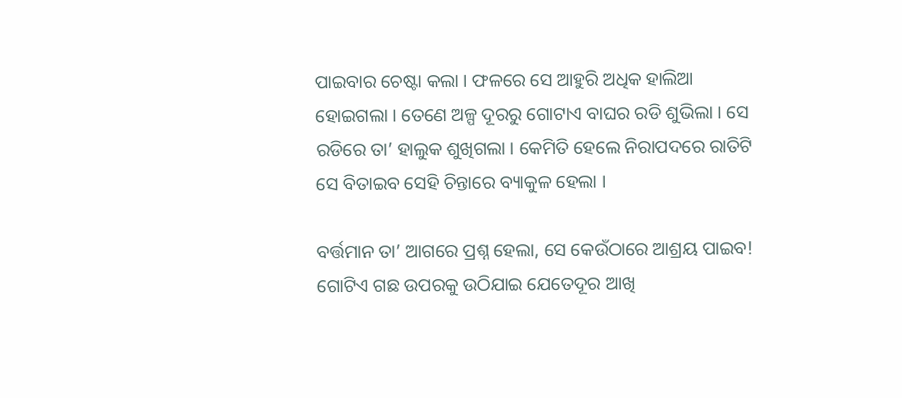ପାଇବାର ଚେଷ୍ଟା କଲା । ଫଳରେ ସେ ଆହୁରି ଅଧିକ ହାଲିଆ ହୋଇଗଲା । ତେଣେ ଅଳ୍ପ ଦୂରରୁ ଗୋଟାଏ ବାଘର ରଡି ଶୁଭିଲା । ସେ ରଡିରେ ତା’ ହାଲୁକ ଶୁଖିଗଲା । କେମିତି ହେଲେ ନିରାପଦରେ ରାତିଟି ସେ ବିତାଇବ ସେହି ଚିନ୍ତାରେ ବ୍ୟାକୁଳ ହେଲା ।

ବର୍ତ୍ତମାନ ତା’ ଆଗରେ ପ୍ରଶ୍ନ ହେଲା, ସେ କେଉଁଠାରେ ଆଶ୍ରୟ ପାଇବ! ଗୋଟିଏ ଗଛ ଉପରକୁ ଉଠିଯାଇ ଯେତେଦୂର ଆଖି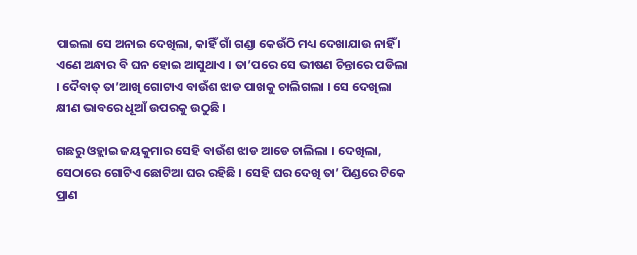ପାଇଲା ସେ ଅନାଇ ଦେଖିଲା, କାହିଁ ଗାଁ ଗଣ୍ଡା କେଉଁଠି ମଧ୍ୟ ଦେଖାଯାଉ ନାହିଁ । ଏଣେ ଅନ୍ଧାର ବି ଘନ ହୋଇ ଆସୁଥାଏ । ତା’ପରେ ସେ ଭୀଷଣ ଚିନ୍ତାରେ ପଡିଲା । ଦୈବାତ୍ ତା’ଆଖି ଗୋଟାଏ ବାଉଁଶ ଝାଡ ପାଖକୁ ଚାଲିଗଲା । ସେ ଦେଖିଲା କ୍ଷୀଣ ଭାବରେ ଧୂଆଁ ଉପରକୁ ଉଠୁଛି ।

ଗଛରୁ ଓହ୍ଲାଇ ଜୟକୁମାର ସେହି ବାଉଁଶ ଝାଡ ଆଡେ ଚାଲିଲା । ଦେଖିଲା, ସେଠାରେ ଗୋଟିଏ ଛୋଟିଆ ଘର ରହିଛି । ସେହି ଘର ଦେଖି ତା’ ପିଣ୍ଡରେ ଟିକେ ପ୍ରାଣ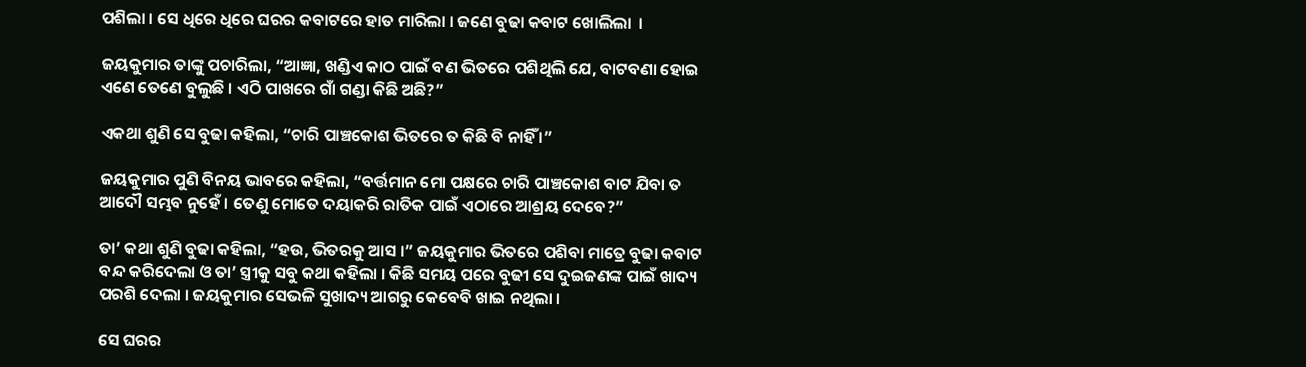ପଶିଲା । ସେ ଧିରେ ଧିରେ ଘରର କବାଟରେ ହାତ ମାରିଲା । ଜଣେ ବୁଢା କବାଟ ଖୋଲିଲା  ।

ଜୟକୁମାର ତାଙ୍କୁ ପଚାରିଲା, “ଆଜ୍ଞା, ଖଣ୍ଡିଏ କାଠ ପାଇଁ ବଣ ଭିତରେ ପଶିଥିଲି ଯେ, ବାଟବଣା ହୋଇ ଏଣେ ତେଣେ ବୁଲୁଛି । ଏଠି ପାଖରେ ଗାଁ ଗଣ୍ଡା କିଛି ଅଛି?”

ଏକଥା ଶୁଣି ସେ ବୁଢା କହିଲା, “ଚାରି ପାଞ୍ଚକୋଶ ଭିତରେ ତ କିଛି ବି ନାହିଁ ।”

ଜୟକୁମାର ପୁଣି ବିନୟ ଭାବରେ କହିଲା, “ବର୍ତ୍ତମାନ ମୋ ପକ୍ଷରେ ଚାରି ପାଞ୍ଚକୋଶ ବାଟ ଯିବା ତ ଆଦୌ ସମ୍ଭବ ନୁହେଁ । ତେଣୁ ମୋତେ ଦୟାକରି ରାତିକ ପାଇଁ ଏଠାରେ ଆଶ୍ରୟ ଦେବେ?”

ତା’ କଥା ଶୁଣି ବୁଢା କହିଲା, “ହଉ, ଭିତରକୁ ଆସ ।” ଜୟକୁମାର ଭିତରେ ପଶିବା ମାତ୍ରେ ବୁଢା କବାଟ ବନ୍ଦ କରିଦେଲା ଓ ତା’ ସ୍ତ୍ରୀକୁ ସବୁ କଥା କହିଲା । କିଛି ସମୟ ପରେ ବୁଢୀ ସେ ଦୁଇଜଣଙ୍କ ପାଇଁ ଖାଦ୍ୟ ପରଶି ଦେଲା । ଜୟକୁମାର ସେଭଳି ସୁଖାଦ୍ୟ ଆଗରୁ କେବେବି ଖାଇ ନଥିଲା ।

ସେ ଘରର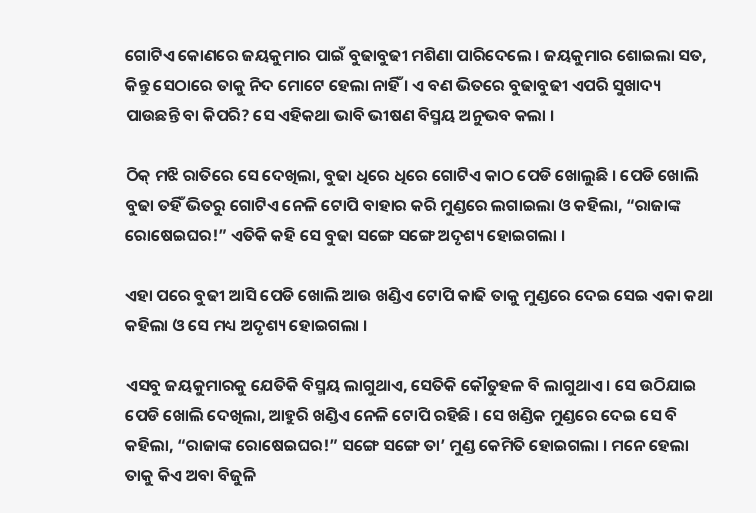ଗୋଟିଏ କୋଣରେ ଜୟକୁମାର ପାଇଁ ବୁଢାବୁଢୀ ମଶିଣା ପାରିଦେଲେ । ଜୟକୁମାର ଶୋଇଲା ସତ, କିନ୍ତୁ ସେଠାରେ ତାକୁ ନିଦ ମୋଟେ ହେଲା ନାହିଁ । ଏ ବଣ ଭିତରେ ବୁଢାବୁଢୀ ଏପରି ସୁଖାଦ୍ୟ ପାଉଛନ୍ତି ବା କିପରି? ସେ ଏହିକଥା ଭାବି ଭୀଷଣ ବିସ୍ମୟ ଅନୁଭବ କଲା ।

ଠିକ୍ ମଝି ରାତିରେ ସେ ଦେଖିଲା, ବୁଢା ଧିରେ ଧିରେ ଗୋଟିଏ କାଠ ପେଡି ଖୋଲୁଛି । ପେଡି ଖୋଲି ବୁଢା ତହିଁ ଭିତରୁ ଗୋଟିଏ ନେଳି ଟୋପି ବାହାର କରି ମୁଣ୍ଡରେ ଲଗାଇଲା ଓ କହିଲା, “ରାଜାଙ୍କ ରୋଷେଇଘର!” ଏତିକି କହି ସେ ବୁଢା ସଙ୍ଗେ ସଙ୍ଗେ ଅଦୃଶ୍ୟ ହୋଇଗଲା ।

ଏହା ପରେ ବୁଢୀ ଆସି ପେଡି ଖୋଲି ଆଉ ଖଣ୍ଡିଏ ଟୋପି କାଢି ତାକୁ ମୁଣ୍ଡରେ ଦେଇ ସେଇ ଏକା କଥା କହିଲା ଓ ସେ ମଧ୍ୟ ଅଦୃଶ୍ୟ ହୋଇଗଲା ।

ଏସବୁ ଜୟକୁମାରକୁ ଯେତିକି ବିସ୍ମୟ ଲାଗୁଥାଏ, ସେତିକି କୌତୁହଳ ବି ଲାଗୁଥାଏ । ସେ ଉଠିଯାଇ ପେଡି ଖୋଲି ଦେଖିଲା, ଆହୁରି ଖଣ୍ଡିଏ ନେଳି ଟୋପି ରହିଛି । ସେ ଖଣ୍ଡିକ ମୁଣ୍ଡରେ ଦେଇ ସେ ବି କହିଲା, “ରାଜାଙ୍କ ରୋଷେଇଘର!” ସଙ୍ଗେ ସଙ୍ଗେ ତା’ ମୁଣ୍ଡ କେମିତି ହୋଇଗଲା । ମନେ ହେଲା ତାକୁ କିଏ ଅବା ବିଜୁଳି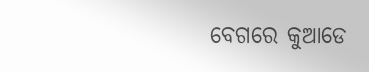ବେଗରେ କୁଆଡେ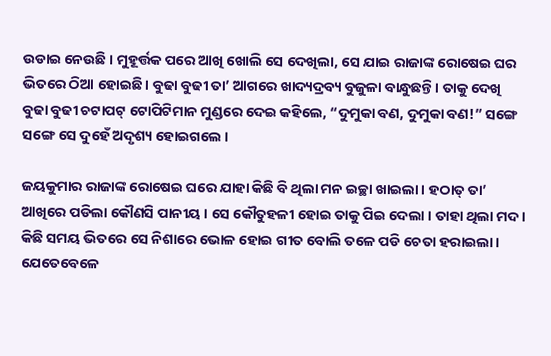ଉଡାଇ ନେଉଛି । ମୁହୂର୍ତ୍ତକ ପରେ ଆଖି ଖୋଲି ସେ ଦେଖିଲା, ସେ ଯାଇ ରାଜାଙ୍କ ରୋଷେଇ ଘର ଭିତରେ ଠିଆ ହୋଇଛି । ବୁଢା ବୁଢୀ ତା’ ଆଗରେ ଖାଦ୍ୟଦ୍ରବ୍ୟ ବୁଜୁଳା ବାନ୍ଧୁଛନ୍ତି । ତାକୁ ଦେଖି ବୁଢା ବୁଢୀ ଚଟାପଟ୍ ଟୋପିଟିମାନ ମୁଣ୍ଡରେ ଦେଇ କହିଲେ, “ଦୁମୁକା ବଣ, ଦୁମୁକା ବଣ!” ସଙ୍ଗେ ସଙ୍ଗେ ସେ ଦୁହେଁ ଅଦୃଶ୍ୟ ହୋଇଗଲେ ।

ଜୟକୁମାର ରାଜାଙ୍କ ରୋଷେଇ ଘରେ ଯାହା କିଛି ବି ଥିଲା ମନ ଇଚ୍ଛା ଖାଇଲା । ହଠାତ୍ ତା’ ଆଖିରେ ପଡିଲା କୌଣସି ପାନୀୟ । ସେ କୌତୁହଳୀ ହୋଇ ତାକୁ ପିଇ ଦେଲା । ତାହା ଥିଲା ମଦ । କିଛି ସମୟ ଭିତରେ ସେ ନିଶାରେ ଭୋଳ ହୋଇ ଗୀତ ବୋଲି ତଳେ ପଡି ଚେତା ହରାଇଲା । ଯେତେବେଳେ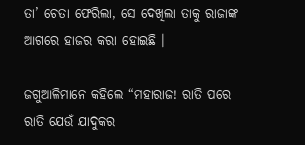ତା’ ଚେତା ଫେରିଲା, ସେ ଦେଖିଲା ତାକୁ ରାଜାଙ୍କ ଆଗରେ ହାଜର କରା ହୋଇଛି ।

ଜଗୁଆଳିମାନେ କହିଲେ “ମହାରାଜ! ରାତି ପରେ ରାତି ଯେଉଁ ଯାଦୁକର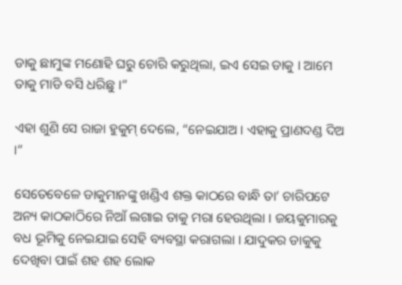ଡାକୁ ଛାମୁଙ୍କ ମଣୋହି ଘରୁ ଚୋରି କରୁଥିଲା, ଇଏ ସେଇ ଡାକୁ । ଆମେ ତାକୁ ମାଡି ବସି ଧରିଛୁ ।”

ଏହା ଶୁଣି ସେ ରାଜା ହୁକୁମ୍ ଦେଲେ, “ନେଇଯାଅ । ଏହାକୁ ପ୍ରାଣଦଣ୍ଡ ଦିଅ ।”

ସେତେବେଳେ ଡାକୁମାନଙ୍କୁ ଖଣ୍ଡିଏ ଶକ୍ତ କାଠରେ ବାନ୍ଧି ତା’ ଚାରିପଟେ ଅନ୍ୟ କାଠକାଠିରେ ନିଆଁ ଲଗାଇ ତାକୁ ମରା ହେଉଥିଲା । ଜୟକୁମାରକୁ ବଧ ଭୂମିକୁ ନେଇଯାଇ ସେହି ବ୍ୟବସ୍ଥା କରାଗଲା । ଯାଦୁକର ଡାକୁକୁ ଦେଖିବା ପାଇଁ ଶହ ଶହ ଲୋକ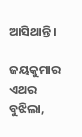ଆସିଥାନ୍ତି ।

ଜୟକୁମାର ଏଥର ବୁଝିଲା,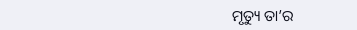ମୃତ୍ୟୁ ତା’ର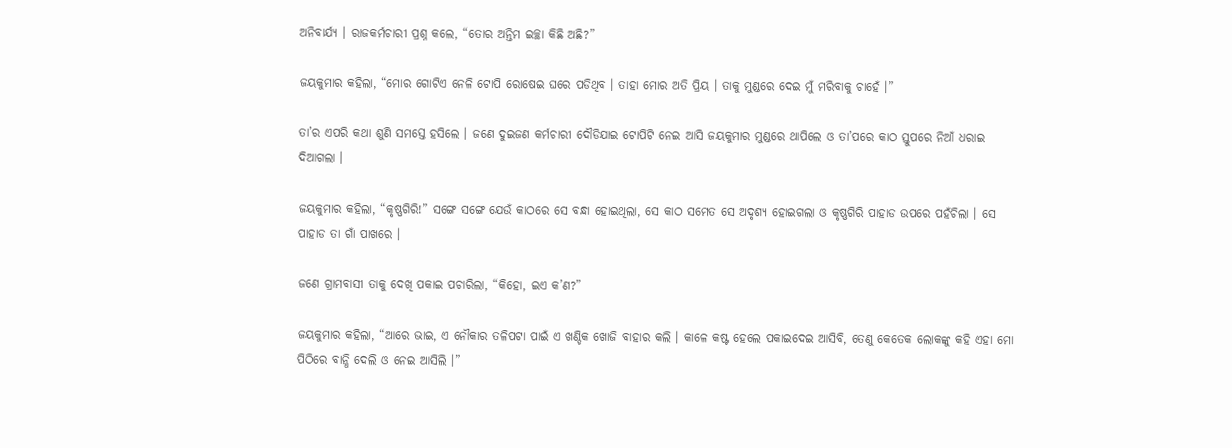ଅନିବାର୍ଯ୍ୟ । ରାଜକର୍ମଚାରୀ ପ୍ରଶ୍ନ କଲେ, “ତୋର ଅନ୍ତିମ ଇଚ୍ଛା କିଛି ଅଛି?”

ଜୟକୁମାର କହିଲା, “ମୋର ଗୋଟିଏ ନେଳି ଟୋପି ରୋଷେଇ ଘରେ ପଡିଥିବ । ତାହା ମୋର ଅତି ପ୍ରିୟ । ତାକୁ ମୁଣ୍ଡରେ ଦେଇ ମୁଁ ମରିବାକୁ ଚାହେଁ ।”

ତା’ର ଏପରି କଥା ଶୁଣି ସମସ୍ତେ ହସିଲେ । ଜଣେ ଦୁଇଜଣ କର୍ମଚାରୀ ଦୌଡିଯାଇ ଟୋପିଟି ନେଇ ଆସି ଜୟକୁମାର ମୁଣ୍ଡରେ ଥାପିଲେ ଓ ତା’ପରେ କାଠ ସ୍ତୁପରେ ନିଆଁ ଧରାଇ ଦିଆଗଲା ।

ଜୟକୁମାର କହିଲା, “କୃଷ୍ଣଗିରି!” ସଙ୍ଗେ ସଙ୍ଗେ ଯେଉଁ କାଠରେ ସେ ବନ୍ଧା ହୋଇଥିଲା, ସେ କାଠ ସମେତ ସେ ଅଦୃଶ୍ୟ ହୋଇଗଲା ଓ କୃଷ୍ଣଗିରି ପାହାଡ ଉପରେ ପହଁଚିଲା । ସେ ପାହାଡ ତା ଗାଁ ପାଖରେ ।

ଜଣେ ଗ୍ରାମବାସୀ ତାକୁ ଦେଖି ପକାଇ ପଚାରିଲା, “କିହୋ, ଇଏ କ’ଣ?”

ଜୟକୁମାର କହିଲା, “ଆରେ ଭାଇ, ଏ ନୌକାର ତଳିପଟା ପାଇଁ ଏ ଖଣ୍ଡିକ ଖୋଜି ବାହାର କଲି । କାଳେ କଷ୍ଟ ହେଲେ ପକାଇଦେଇ ଆସିବି, ତେଣୁ କେତେକ ଲୋକଙ୍କୁ କହି ଏହା ମୋ ପିଠିରେ ବାନ୍ଧି ଦେଲି ଓ ନେଇ ଆସିଲି ।”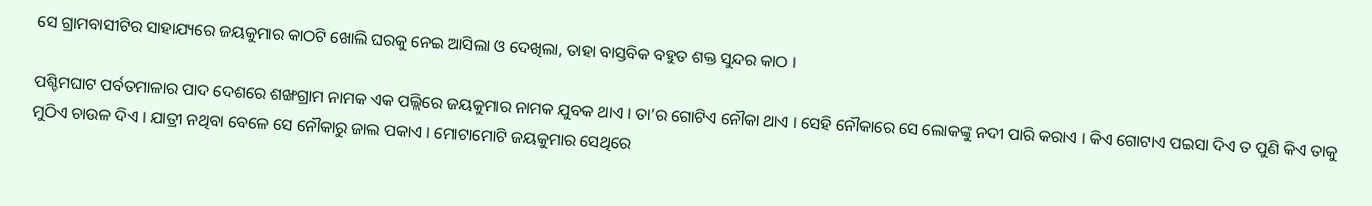ସେ ଗ୍ରାମବାସୀଟିର ସାହାଯ୍ୟରେ ଜୟକୁମାର କାଠଟି ଖୋଲି ଘରକୁ ନେଇ ଆସିଲା ଓ ଦେଖିଲା, ତାହା ବାସ୍ତବିକ ବହୁତ ଶକ୍ତ ସୁନ୍ଦର କାଠ ।

ପଶ୍ଚିମଘାଟ ପର୍ବତମାଳାର ପାଦ ଦେଶରେ ଶଙ୍ଖଗ୍ରାମ ନାମକ ଏକ ପଲ୍ଲିରେ ଜୟକୁମାର ନାମକ ଯୁବକ ଥାଏ । ତା’ର ଗୋଟିଏ ନୌକା ଥାଏ । ସେହି ନୌକାରେ ସେ ଲୋକଙ୍କୁ ନଦୀ ପାରି କରାଏ । କିଏ ଗୋଟାଏ ପଇସା ଦିଏ ତ ପୁଣି କିଏ ତାକୁ ମୁଠିଏ ଚାଉଳ ଦିଏ । ଯାତ୍ରୀ ନଥିବା ବେଳେ ସେ ନୌକାରୁ ଜାଲ ପକାଏ । ମୋଟାମୋଟି ଜୟକୁମାର ସେଥିରେ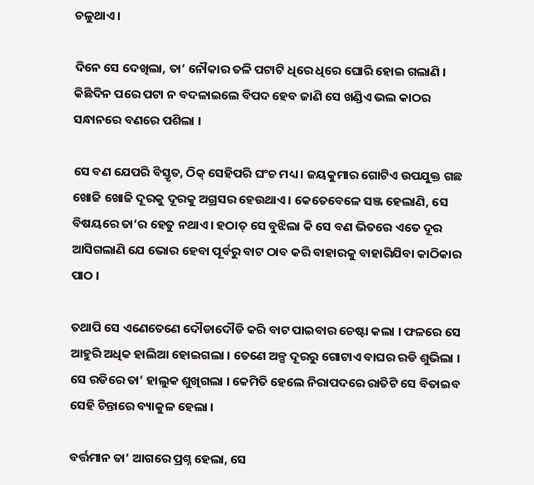ଚଳୁଥାଏ ।

ଦିନେ ସେ ଦେଖିଲା, ତା’ ନୌକାର ତଳି ପଟାଟି ଧିରେ ଧିରେ ଘୋରି ହୋଇ ଗଲାଣି । କିଛିଦିନ ପରେ ପଟା ନ ବଦଳାଇଲେ ବିପଦ ହେବ ଜାଣି ସେ ଖଣ୍ଡିଏ ଭଲ କାଠର ସନ୍ଧାନରେ ବଣରେ ପଶିଲା ।

ସେ ବଣ ଯେପରି ବିସ୍ତୃତ, ଠିକ୍ ସେହିପରି ଘଂଚ ମଧ୍ୟ । ଜୟକୁମାର ଗୋଟିଏ ଉପଯୁକ୍ତ ଗଛ ଖୋଜି ଖୋଜି ଦୂରକୁ ଦୂରକୁ ଅଗ୍ରସର ହେଉଥାଏ । କେତେବେଳେ ସଞ୍ଜ ହେଲାଣି, ସେ ବିଷୟରେ ତା’ର ହେତୁ ନଥାଏ । ହଠାତ୍ ସେ ବୁଝିଲା କି ସେ ବଣ ଭିତରେ ଏତେ ଦୂର ଆସିଗଲାଣି ଯେ ଭୋର ହେବା ପୂର୍ବରୁ ବାଟ ଠାବ କରି ବାହାରକୁ ବାହାରିଯିବା କାଠିକାର ପାଠ ।

ତଥାପି ସେ ଏଣେତେଣେ ଦୌଡାଦୌଡି କରି ବାଟ ପାଇବାର ଚେଷ୍ଟା କଲା । ଫଳରେ ସେ ଆହୁରି ଅଧିକ ହାଲିଆ ହୋଇଗଲା । ତେଣେ ଅଳ୍ପ ଦୂରରୁ ଗୋଟାଏ ବାଘର ରଡି ଶୁଭିଲା । ସେ ରଡିରେ ତା’ ହାଲୁକ ଶୁଖିଗଲା । କେମିତି ହେଲେ ନିରାପଦରେ ରାତିଟି ସେ ବିତାଇବ ସେହି ଚିନ୍ତାରେ ବ୍ୟାକୁଳ ହେଲା ।

ବର୍ତ୍ତମାନ ତା’ ଆଗରେ ପ୍ରଶ୍ନ ହେଲା, ସେ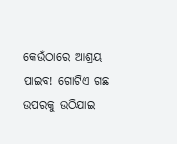କେଉଁଠାରେ ଆଶ୍ରୟ ପାଇବ! ଗୋଟିଏ ଗଛ ଉପରକୁ ଉଠିଯାଇ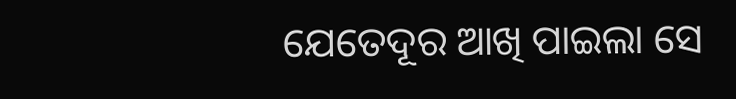ଯେତେଦୂର ଆଖି ପାଇଲା ସେ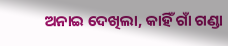ଅନାଇ ଦେଖିଲା, କାହିଁ ଗାଁ ଗଣ୍ଡା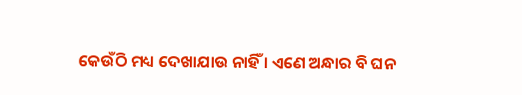କେଉଁଠି ମଧ୍ୟ ଦେଖାଯାଉ ନାହିଁ । ଏଣେ ଅନ୍ଧାର ବି ଘନ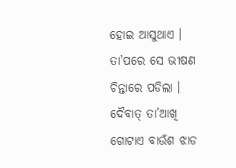ହୋଇ ଆସୁଥାଏ । ତା’ପରେ ସେ ଭୀଷଣ ଚିନ୍ତାରେ ପଡିଲା । ଦୈବାତ୍ ତା’ଆଖି ଗୋଟାଏ ବାଉଁଶ ଝାଡ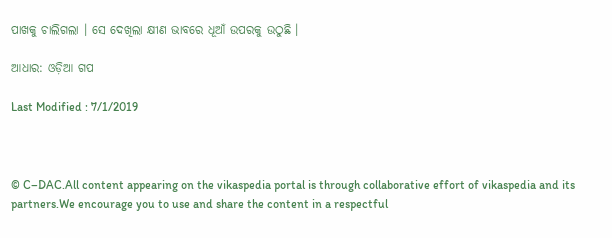ପାଖକୁ ଚାଲିଗଲା । ସେ ଦେଖିଲା କ୍ଷୀଣ ଭାବରେ ଧୂଆଁ ଉପରକୁ ଉଠୁଛି ।

ଆଧାର: ଓଡ଼ିଆ ଗପ

Last Modified : 7/1/2019



© C–DAC.All content appearing on the vikaspedia portal is through collaborative effort of vikaspedia and its partners.We encourage you to use and share the content in a respectful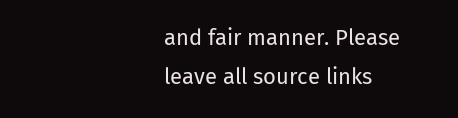and fair manner. Please leave all source links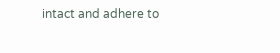intact and adhere to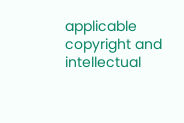applicable copyright and intellectual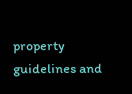property guidelines and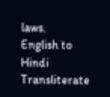laws.
English to Hindi Transliterate